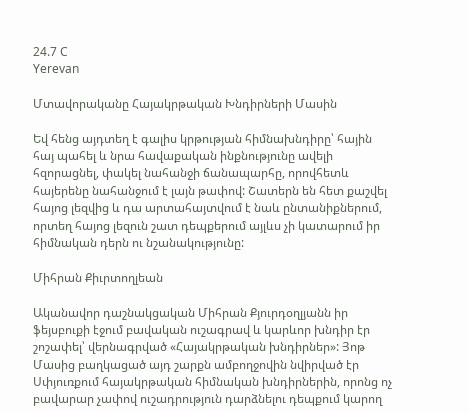24.7 C
Yerevan

Մտավորականը Հայակրթական Խնդիրների Մասին

Եվ հենց այդտեղ է գալիս կրթության հիմնախնդիրը՝ հային հայ պահել և նրա հավաքական ինքնությունը ավելի հզորացնել, փակել նահանջի ճանապարհը, որովհետև հայերենը նահանջում է լայն թափով: Շատերն են հետ քաշվել հայոց լեզվից և դա արտահայտվում է նաև ընտանիքներում, որտեղ հայոց լեզուն շատ դեպքերում այլևս չի կատարում իր հիմնական դերն ու նշանակությունը:

Միհրան Քիւրտողլեան

Ականավոր դաշնակցական Միհրան Քյուրդօղլյանն իր ֆեյսբուքի էջում բավական ուշագրավ և կարևոր խնդիր էր շոշափել՝ վերնագրված «Հայակրթական խնդիրներ»: Յոթ Մասից բաղկացած այդ շարքն ամբողջովին նվիրված էր Սփյուռքում հայակրթական հիմնական խնդիրներին, որոնց ոչ բավարար չափով ուշադրություն դարձնելու դեպքում կարող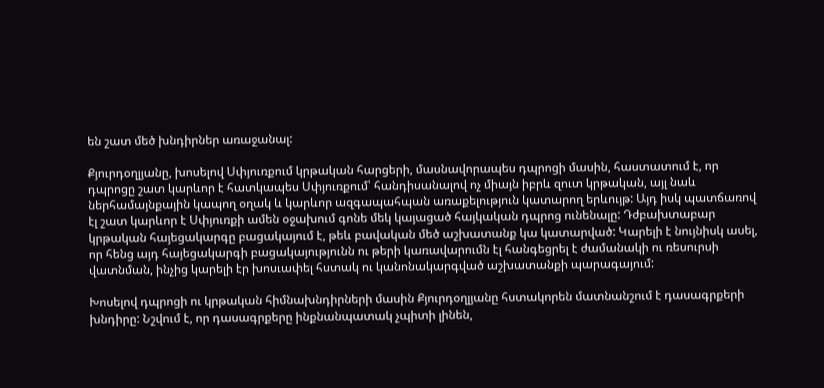են շատ մեծ խնդիրներ առաջանալ:

Քյուրդօղլյանը, խոսելով Սփյուռքում կրթական հարցերի, մասնավորապես դպրոցի մասին, հաստատում է, որ դպրոցը շատ կարևոր է հատկապես Սփյուռքում՝ հանդիսանալով ոչ միայն իբրև զուտ կրթական, այլ նաև ներհամայնքային կապող օղակ և կարևոր ազգապահպան առաքելություն կատարող երևույթ: Այդ իսկ պատճառով էլ շատ կարևոր է Սփյուռքի ամեն օջախում գոնե մեկ կայացած հայկական դպրոց ունենալը: Դժբախտաբար կրթական հայեցակարգը բացակայում է, թեև բավական մեծ աշխատանք կա կատարված: Կարելի է նույնիսկ ասել, որ հենց այդ հայեցակարգի բացակայությունն ու թերի կառավարումն էլ հանգեցրել է ժամանակի ու ռեսուրսի վատնման, ինչից կարելի էր խոսւափել հստակ ու կանոնակարգված աշխատանքի պարագայում:

Խոսելով դպրոցի ու կրթական հիմնախնդիրների մասին Քյուրդօղլյանը հստակորեն մատնանշում է դասագրքերի խնդիրը: Նշվում է, որ դասագրքերը ինքնանպատակ չպիտի լինեն,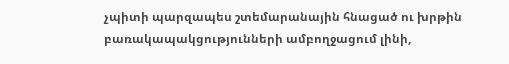չպիտի պարզապես շտեմարանային հնացած ու խրթին բառակապակցությունների ամբողջացում լինի,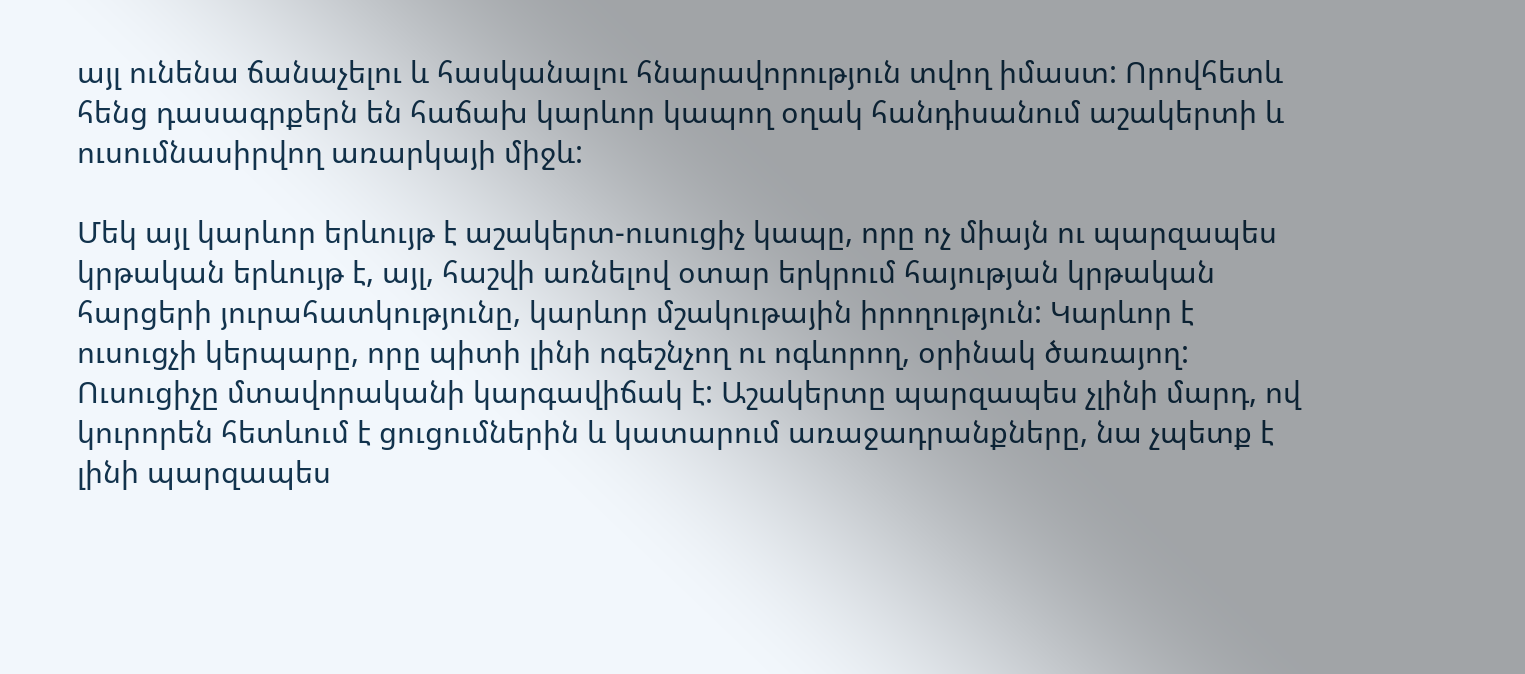այլ ունենա ճանաչելու և հասկանալու հնարավորություն տվող իմաստ: Որովհետև հենց դասագրքերն են հաճախ կարևոր կապող օղակ հանդիսանում աշակերտի և ուսումնասիրվող առարկայի միջև:

Մեկ այլ կարևոր երևույթ է աշակերտ-ուսուցիչ կապը, որը ոչ միայն ու պարզապես կրթական երևույթ է, այլ, հաշվի առնելով օտար երկրում հայության կրթական հարցերի յուրահատկությունը, կարևոր մշակութային իրողություն: Կարևոր է ուսուցչի կերպարը, որը պիտի լինի ոգեշնչող ու ոգևորող, օրինակ ծառայող: Ուսուցիչը մտավորականի կարգավիճակ է: Աշակերտը պարզապես չլինի մարդ, ով կուրորեն հետևում է ցուցումներին և կատարում առաջադրանքները, նա չպետք է լինի պարզապես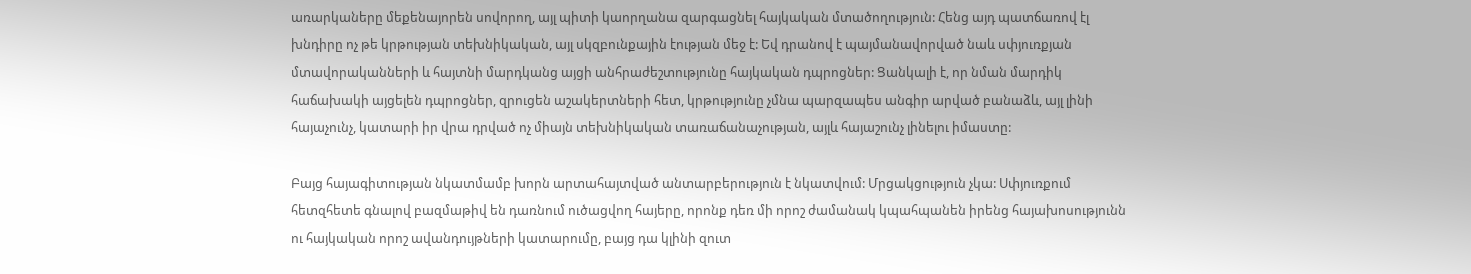առարկաները մեքենայորեն սովորող, այլ պիտի կաորղանա զարգացնել հայկական մտածողություն: Հենց այդ պատճառով էլ խնդիրը ոչ թե կրթության տեխնիկական, այլ սկզբունքային էության մեջ է: Եվ դրանով է պայմանավորված նաև սփյուռքյան մտավորականների և հայտնի մարդկանց այցի անհրաժեշտությունը հայկական դպրոցներ: Ցանկալի է, որ նման մարդիկ հաճախակի այցելեն դպրոցներ, զրուցեն աշակերտների հետ, կրթությունը չմնա պարզապես անգիր արված բանաձև, այլ լինի հայաչունչ, կատարի իր վրա դրված ոչ միայն տեխնիկական տառաճանաչության, այլև հայաշունչ լինելու իմաստը:

Բայց հայագիտության նկատմամբ խորն արտահայտված անտարբերություն է նկատվում: Մրցակցություն չկա: Սփյուռքում հետզհետե գնալով բազմաթիվ են դառնում ուծացվող հայերը, որոնք դեռ մի որոշ ժամանակ կպահպանեն իրենց հայախոսությունն ու հայկական որոշ ավանդույթների կատարումը, բայց դա կլինի զուտ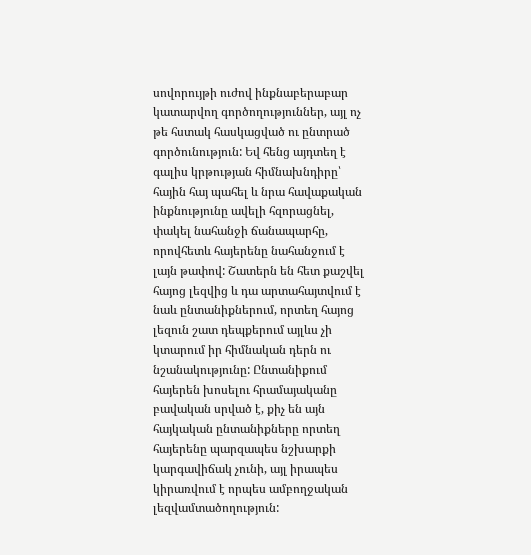սովորույթի ուժով ինքնաբերաբար կատարվող գործողություններ, այլ ոչ թե հստակ հասկացված ու ընտրած գործունություն: Եվ հենց այդտեղ է գալիս կրթության հիմնախնդիրը՝ հային հայ պահել և նրա հավաքական ինքնությունը ավելի հզորացնել, փակել նահանջի ճանապարհը, որովհետև հայերենը նահանջում է լայն թափով: Շատերն են հետ քաշվել հայոց լեզվից և դա արտահայտվում է նաև ընտանիքներում, որտեղ հայոց լեզուն շատ դեպքերում այլևս չի կտարում իր հիմնական դերն ու նշանակությունը: Ընտանիքում հայերեն խոսելու հրամայականը բավական սրված է, քիչ են այն հայկական ընտանիքները որտեղ հայերենը պարզապես նշխարքի կարգավիճակ չունի, այլ իրապես կիրառվում է որպես ամբողջական լեզվամտածողություն: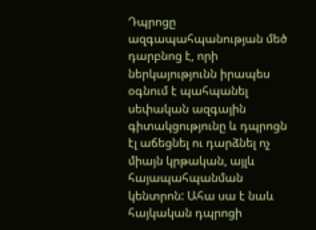Դպրոցը ազգապահպանության մեծ դարբնոց է, որի ներկայությունն իրապես օգնում է պահպանել սեփական ազգային գիտակցությունը և դպրոցն էլ աճեցնել ու դարձնել ոչ միայն կրթական, այլև հայապահպանման կենտրոն: Ահա սա է նաև հայկական դպրոցի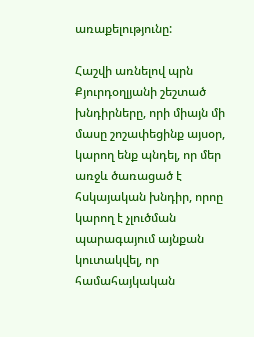առաքելությունը:

Հաշվի առնելով պրն Քյուրդօղլյանի շեշտած խնդիրները, որի միայն մի մասը շոշափեցինք այսօր, կարող ենք պնդել, որ մեր առջև ծառացած է հսկայական խնդիր, որոը կարող է չլուծման պարագայում այնքան կուտակվել, որ համահայկական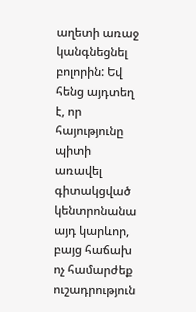աղետի առաջ կանգնեցնել բոլորին: Եվ հենց այդտեղ է, որ հայությունը պիտի առավել գիտակցված կենտրոնանա այդ կարևոր, բայց հաճախ ոչ համարժեք ուշադրություն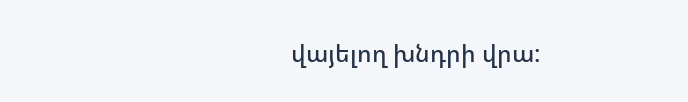վայելող խնդրի վրա: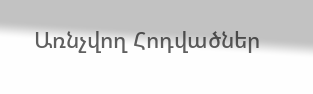Առնչվող Հոդվածներ